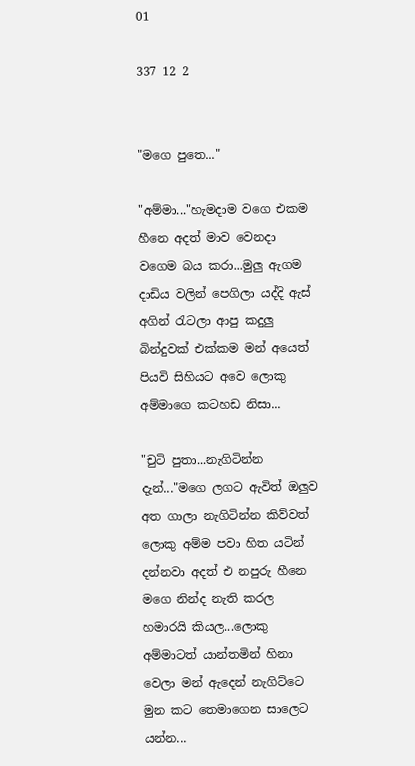01

337 12 2


"මගෙ පුතෙ..."

"අම්මා..."හැමදාම වගෙ එකම හීනෙ අදත් මාව වෙනදා වගෙම බය කරා...මුලු ඇගම දාඩිය වලින් පෙගිලා යද්දි ඇස් අගින් රැටලා ආපු කදුලු බින්දුවක් එක්කම මන් අයෙත් පියවි සිහියට අවෙ ලොකු අම්මාගෙ කටහඩ නිසා...

"චුටි පුතා...නැගිටින්න දැන්..."මගෙ ලගට ඇවිත් ඔලුව අත ගාලා නැගිටින්න කිව්වත් ලොකු අම්ම පවා හිත යටින් දන්නවා අදත් එ නපුරු හීනෙ මගෙ නින්ද නැති කරල හමාරයි කියල...ලොකු අම්මාටත් යාන්තමින් හිනා වෙලා මන් ඇදෙන් නැගිට්ටෙ මුන කට තෙමාගෙන සාලෙට යන්න...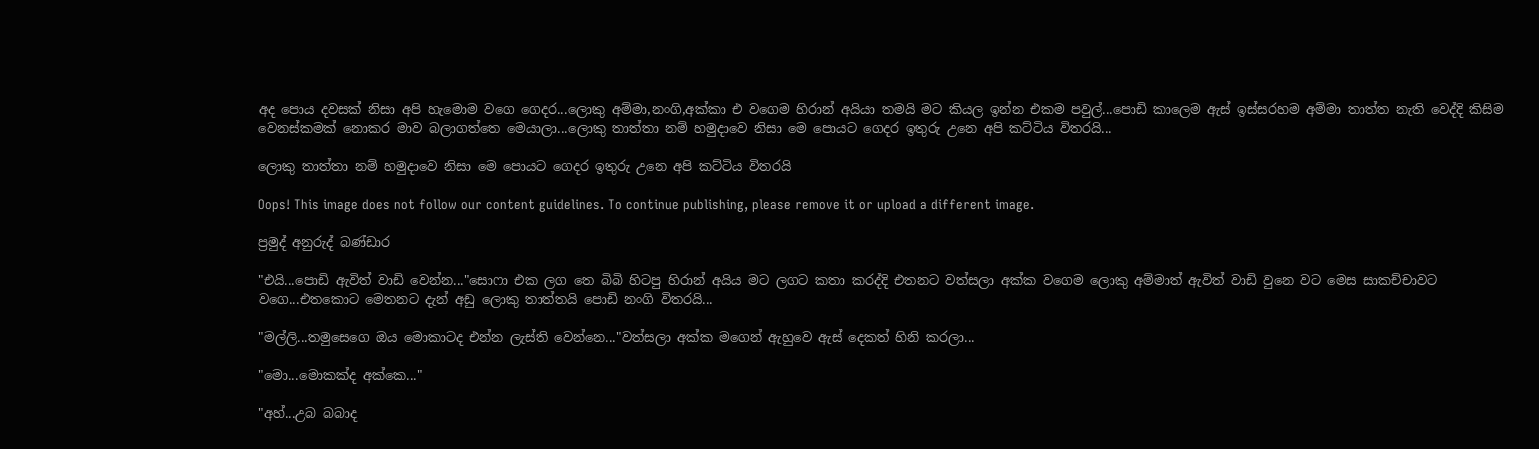අද පොය දවසක් නිසා අපි හැමොම වගෙ ගෙදර...ලොකු අම්මා,නංගි,අක්කා එ වගෙම හිරාන් අයියා තමයි මට කියල ඉන්න එකම පවුල්...පොඩි කාලෙම ඇස් ඉස්සරහම අම්මා තාත්ත නැති වෙද්දි කිසිම වෙනස්කමක් නොකර මාව බලාගත්තෙ මෙයාලා...ලොකු තාත්තා නම් හමුදාවෙ නිසා මෙ පොයට ගෙදර ඉතුරු උනෙ අපි කට්ටිය විතරයි...

ලොකු තාත්තා නම් හමුදාවෙ නිසා මෙ පොයට ගෙදර ඉතුරු උනෙ අපි කට්ටිය විතරයි

Oops! This image does not follow our content guidelines. To continue publishing, please remove it or upload a different image.

ප්‍රමුද් අනුරුද් බණ්ඩාර

"එයි...පොඩි ඇවිත් වාඩි වෙන්න..."සොෆා එක ලග තෙ බිබි හිටපු හිරාන් අයිය මට ලගට කතා කරද්දි එතනට වත්සලා අක්ක වගෙම ලොකු අම්මාත් ඇවිත් වාඩි වුනෙ වට මෙස සාකච්චාවට වගෙ...එතකොට මෙතනට දැන් අඩු ලොකු තාත්තයි පොඩි නංගි විතරයි...

"මල්ලි...තමුසෙගෙ ඔය මොකාටද එන්න ලැස්ති වෙන්නෙ..."වත්සලා අක්ක මගෙන් ඇහුවෙ ඇස් දෙකත් හිනි කරලා...

"මො...මොකක්ද අක්කෙ..."

"අහ්...උබ බබාද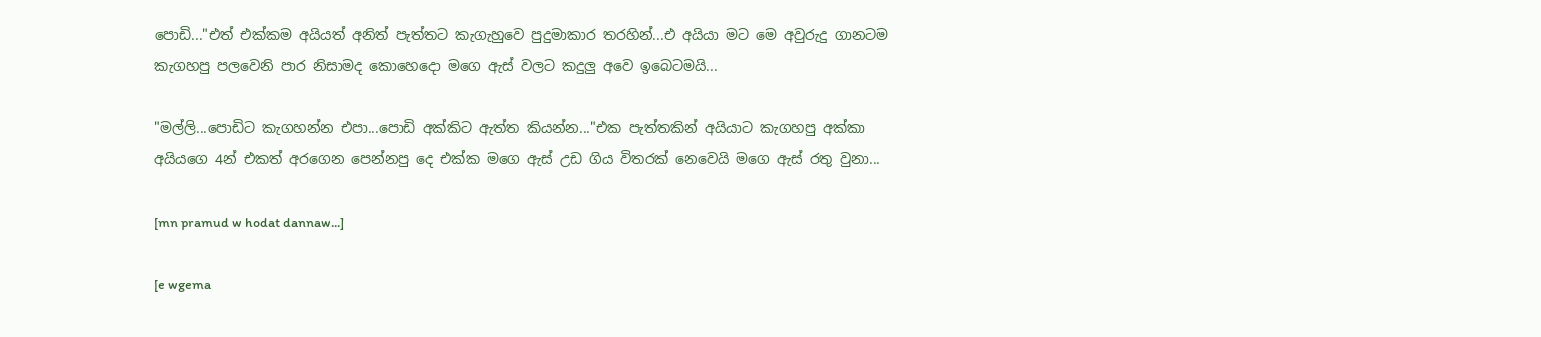පොඩි..."එත් එක්කම අයියත් අනිත් පැත්තට කැගැහුවෙ පුදුමාකාර තරහින්...එ අයියා මට මෙ අවුරුදු ගානටම කැගහපු පලවෙනි පාර නිසාමද කොහෙදො මගෙ ඇස් වලට කදුලු අවෙ ඉබෙටමයි...

"මල්ලි...පොඩිට කැගහන්න එපා...පොඩි අක්කිට ඇත්ත කියන්න..."එක පැත්තකින් අයියාට කැගහපු අක්කා අයියගෙ 4න් එකත් අරගෙන පෙන්නපු දෙ එක්ක මගෙ ඇස් උඩ ගිය විතරක් නෙවෙයි මගෙ ඇස් රතු වුනා...

[mn pramud w hodat dannaw...]

[e wgema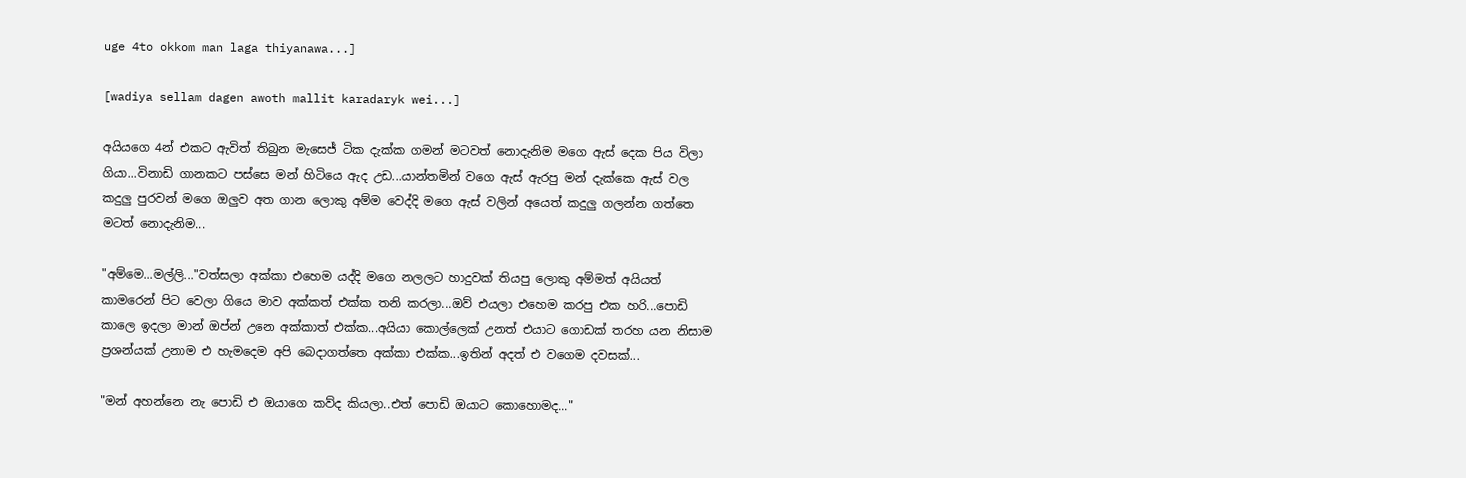uge 4to okkom man laga thiyanawa...]

[wadiya sellam dagen awoth mallit karadaryk wei...]

අයියගෙ 4න් එකට ඇවිත් තිබුන මැසෙජ් ටික දැක්ක ගමන් මටවත් නොදැනිම මගෙ ඇස් දෙක පිය විලා ගියා...විනාඩි ගානකට පස්සෙ මන් හිටියෙ ඇද උඩ...යාන්තමින් වගෙ ඇස් ඇරපු මන් දැක්කෙ ඇස් වල කදුලු පුරවන් මගෙ ඔලුව අත ගාන ලොකු අම්ම වෙද්දි මගෙ ඇස් වලින් අයෙත් කදුලු ගලන්න ගත්තෙ මටත් නොදැනිම...

"අම්මෙ...මල්ලි..."වත්සලා අක්කා එහෙම යද්දි මගෙ නලලට හාදුවක් තියපු ලොකු අම්මත් අයියත් කාමරෙන් පිට වෙලා ගියෙ මාව අක්කත් එක්ක තනි කරලා...ඔව් එයලා එහෙම කරපු එක හරි...පොඩි කාලෙ ඉදලා මාන් ඔප්න් උනෙ අක්කාත් එක්ක...අයියා කොල්ලෙක් උනත් එයාට ගොඩක් තරහ යන නිසාම ප්‍රශන්යක් උනාම එ හැමදෙම අපි බෙදාගත්තෙ අක්කා එක්ක...ඉතින් අදත් එ වගෙම දවසක්...

"මන් අහන්නෙ නැ පොඩි එ ඔයාගෙ කව්ද කියලා..එත් පොඩි ඔයාට කොහොමද..."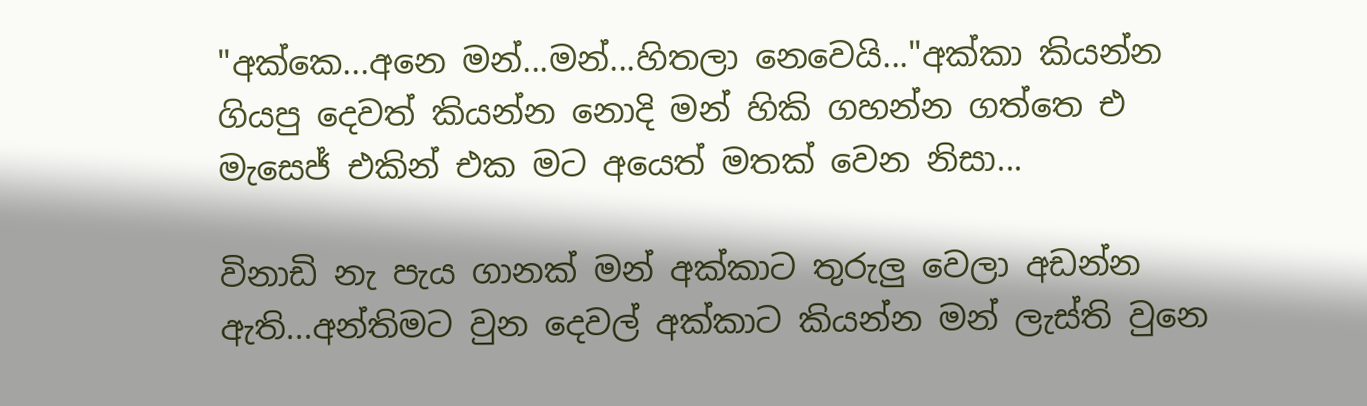"අක්කෙ...අනෙ මන්...මන්...හිතලා නෙවෙයි..."අක්කා කියන්න ගියපු දෙවත් කියන්න නොදි මන් හිකි ගහන්න ගත්තෙ එ මැසෙජ් එකින් එක මට අයෙත් මතක් වෙන නිසා...

විනාඩි නැ පැය ගානක් මන් අක්කාට තුරුලු වෙලා අඩන්න ඇති...අන්තිමට වුන දෙවල් අක්කාට කියන්න මන් ලැස්ති වුනෙ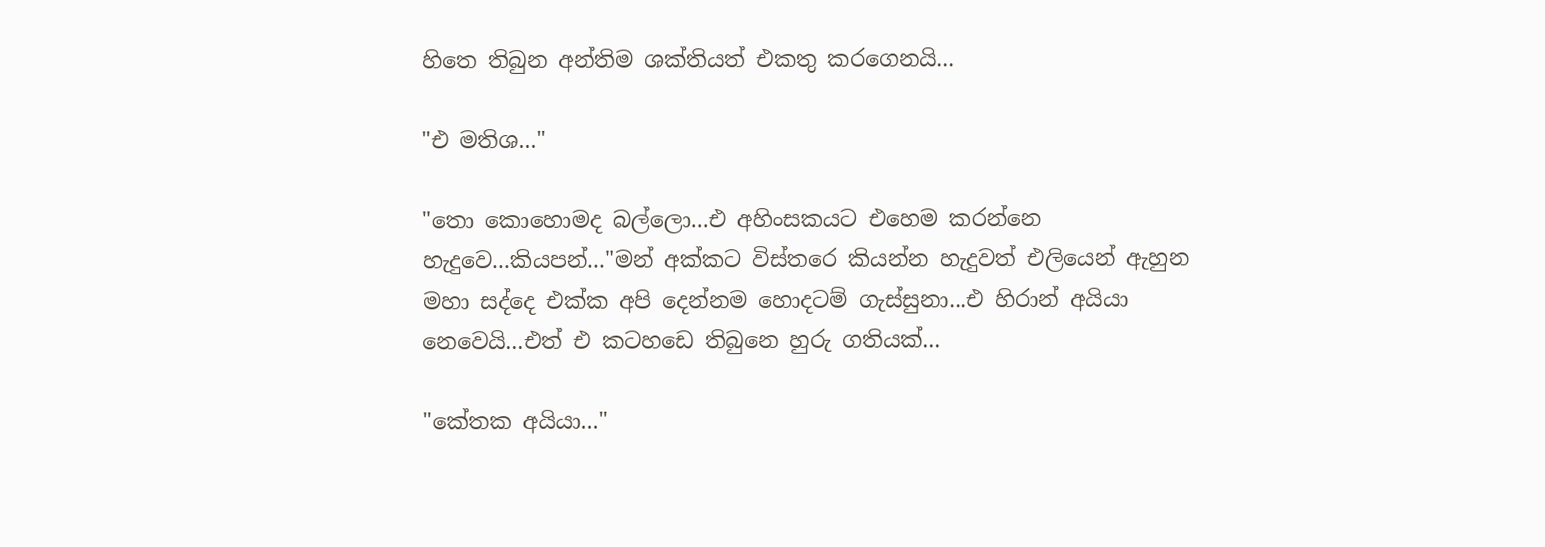හිතෙ තිබුන අන්තිම ශක්තියත් එකතු කරගෙනයි...

"එ මතිශ..."

"තො කොහොමද බල්ලො...එ අහිංසකයට එහෙම කරන්නෙ හැදුවෙ...කියපන්..."මන් අක්කට විස්තරෙ කියන්න හැදුවත් එලියෙන් ඇහුන මහා සද්දෙ එක්ක අපි දෙන්නම හොදටම් ගැස්සුනා...එ හිරාන් අයියා නෙවෙයි...එත් එ කටහඩෙ තිබුනෙ හුරු ගතියක්...

"කේතක අයියා..."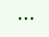•••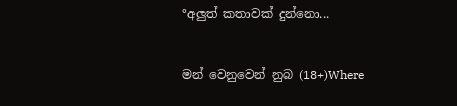°අලුත් කතාවක් දුන්නො...


මන් වෙනුවෙන් නුබ (18+)Where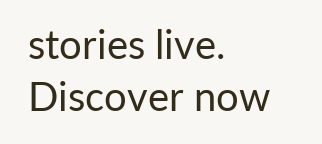stories live. Discover now